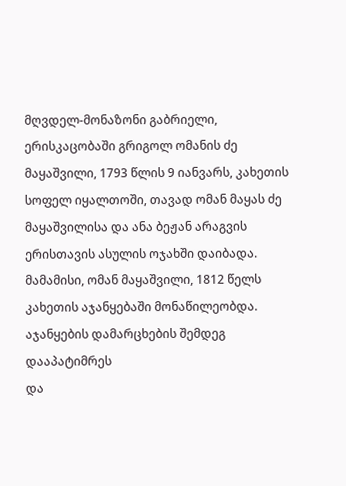მღვდელ-მონაზონი გაბრიელი, ერისკაცობაში გრიგოლ ომანის ძე მაყაშვილი, 1793 წლის 9 იანვარს, კახეთის სოფელ იყალთოში, თავად ომან მაყას ძე მაყაშვილისა და ანა ბეჟან არაგვის ერისთავის ასულის ოჯახში დაიბადა. მამამისი, ომან მაყაშვილი, 1812 წელს კახეთის აჯანყებაში მონაწილეობდა. აჯანყების დამარცხების შემდეგ დააპატიმრეს
და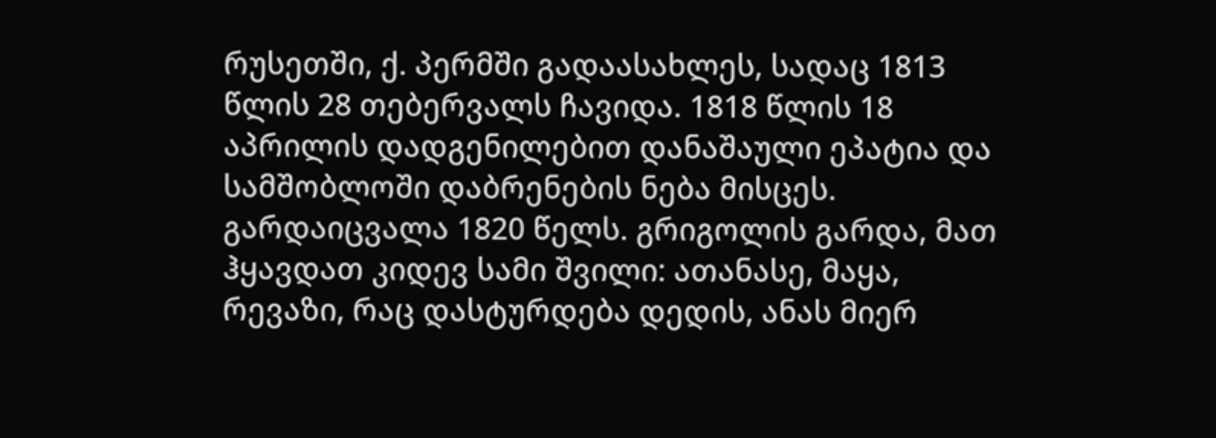რუსეთში, ქ. პერმში გადაასახლეს, სადაც 1813 წლის 28 თებერვალს ჩავიდა. 1818 წლის 18 აპრილის დადგენილებით დანაშაული ეპატია და სამშობლოში დაბრენების ნება მისცეს. გარდაიცვალა 1820 წელს. გრიგოლის გარდა, მათ ჰყავდათ კიდევ სამი შვილი: ათანასე, მაყა, რევაზი, რაც დასტურდება დედის, ანას მიერ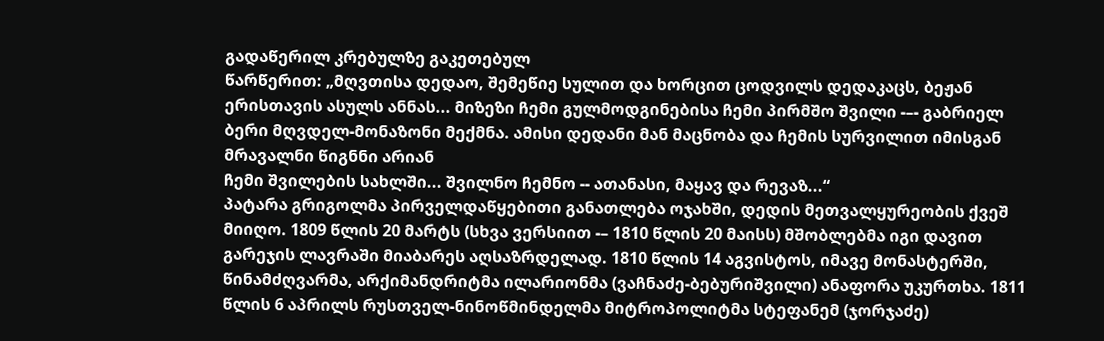გადაწერილ კრებულზე გაკეთებულ
წარწერით: „მღვთისა დედაო, შემეწიე სულით და ხორცით ცოდვილს დედაკაცს, ბეჟან ერისთავის ასულს ანნას... მიზეზი ჩემი გულმოდგინებისა ჩემი პირმშო შვილი -–- გაბრიელ ბერი მღვდელ-მონაზონი მექმნა. ამისი დედანი მან მაცნობა და ჩემის სურვილით იმისგან მრავალნი წიგნნი არიან
ჩემი შვილების სახლში... შვილნო ჩემნო -- ათანასი, მაყავ და რევაზ...“
პატარა გრიგოლმა პირველდაწყებითი განათლება ოჯახში, დედის მეთვალყურეობის ქვეშ მიიღო. 1809 წლის 20 მარტს (სხვა ვერსიით -– 1810 წლის 20 მაისს) მშობლებმა იგი დავით გარეჯის ლავრაში მიაბარეს აღსაზრდელად. 1810 წლის 14 აგვისტოს, იმავე მონასტერში, წინამძღვარმა, არქიმანდრიტმა ილარიონმა (ვაჩნაძე-ბებურიშვილი) ანაფორა უკურთხა. 1811 წლის 6 აპრილს რუსთველ-ნინოწმინდელმა მიტროპოლიტმა სტეფანემ (ჯორჯაძე)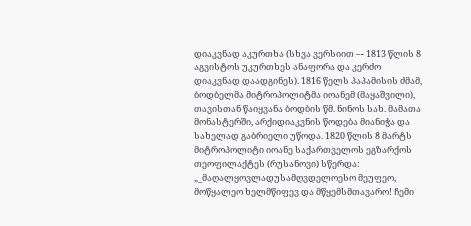დიაკვნად აკურთხა (სხვა ვერსიით –- 1813 წლის 8 აგვისტოს უკურთხეს ანაფორა და კერძო დიაკვნად დაადგინეს). 1816 წელს პაპამისის ძმამ, ბოდბელმა მიტროპოლიტმა იოანემ (მაყაშვილი), თავისთან წაიყვანა ბოდბის წმ. ნინოს სახ. მამათა მონასტერში, არქიდიაკვნის წოდება მიანიჭა და სახელად გაბრიელი უწოდა. 1820 წლის 8 მარტს მიტროპოლიტი იოანე საქართველოს ეგზარქოს თეოფილაქტეს (რუსანოვი) სწერდა: „_მაღალყოვლადუსამღვდელოესო მეუფეო, მოწყალეო ხელმწიფევ და მწყემსმთავარო! ჩემი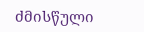ძმისწული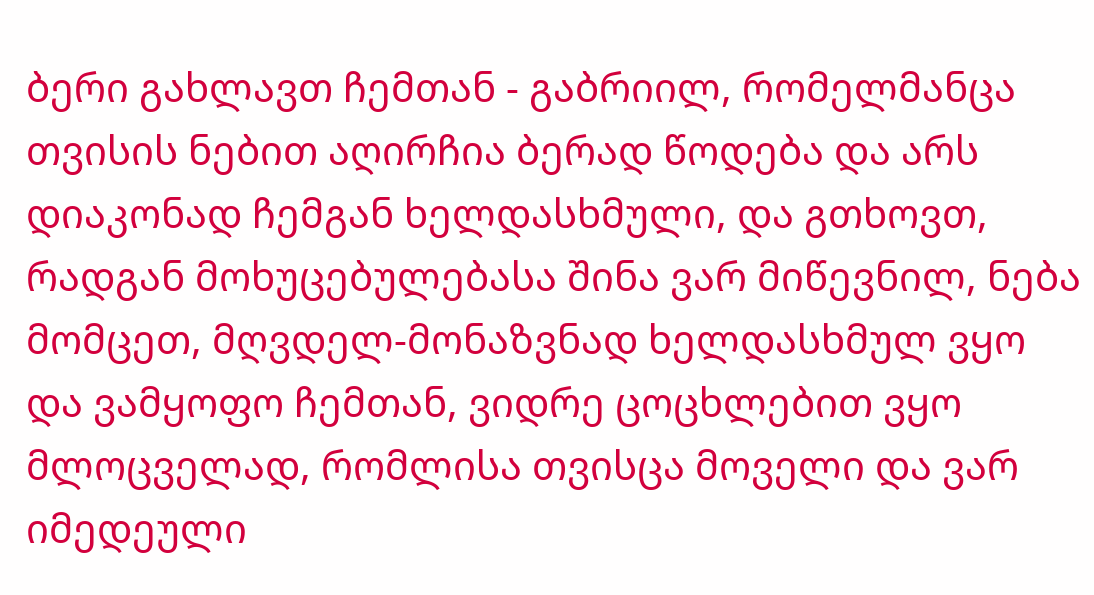ბერი გახლავთ ჩემთან - გაბრიილ, რომელმანცა თვისის ნებით აღირჩია ბერად წოდება და არს დიაკონად ჩემგან ხელდასხმული, და გთხოვთ, რადგან მოხუცებულებასა შინა ვარ მიწევნილ, ნება მომცეთ, მღვდელ-მონაზვნად ხელდასხმულ ვყო და ვამყოფო ჩემთან, ვიდრე ცოცხლებით ვყო მლოცველად, რომლისა თვისცა მოველი და ვარ იმედეული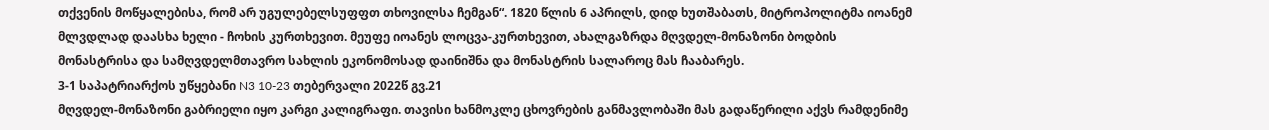თქვენის მოწყალებისა, რომ არ უგულებელსუფფთ თხოვილსა ჩემგან“. 1820 წლის 6 აპრილს, დიდ ხუთშაბათს, მიტროპოლიტმა იოანემ მლვდლად დაასხა ხელი - ჩოხის კურთხევით. მეუფე იოანეს ლოცვა-კურთხევით, ახალგაზრდა მღვდელ-მონაზონი ბოდბის მონასტრისა და სამღვდელმთავრო სახლის ეკონომოსად დაინიშნა და მონასტრის სალაროც მას ჩააბარეს.
3-1 საპატრიარქოს უწყებანი N3 10-23 თებერვალი 2022წ გვ.21
მღვდელ-მონაზონი გაბრიელი იყო კარგი კალიგრაფი. თავისი ხანმოკლე ცხოვრების განმავლობაში მას გადაწერილი აქვს რამდენიმე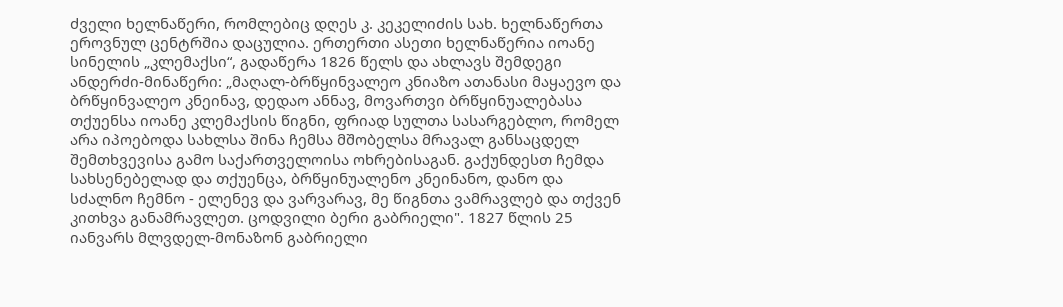ძველი ხელნაწერი, რომლებიც დღეს კ. კეკელიძის სახ. ხელნაწერთა ეროვნულ ცენტრშია დაცულია. ერთერთი ასეთი ხელნაწერია იოანე სინელის „კლემაქსი“, გადაწერა 1826 წელს და ახლავს შემდეგი ანდერძი-მინაწერი: „მაღალ-ბრწყინვალეო კნიაზო ათანასი მაყაევო და ბრწყინვალეო კნეინავ, დედაო ანნავ, მოვართვი ბრწყინუალებასა თქუენსა იოანე კლემაქსის წიგნი, ფრიად სულთა სასარგებლო, რომელ არა იპოებოდა სახლსა შინა ჩემსა მშობელსა მრავალ განსაცდელ შემთხვევისა გამო საქართველოისა ოხრებისაგან. გაქუნდესთ ჩემდა სახსენებელად და თქუენცა, ბრწყინუალენო კნეინანო, დანო და სძალნო ჩემნო - ელენევ და ვარვარავ, მე წიგნთა ვამრავლებ და თქვენ კითხვა განამრავლეთ. ცოდვილი ბერი გაბრიელი". 1827 წლის 25 იანვარს მლვდელ-მონაზონ გაბრიელი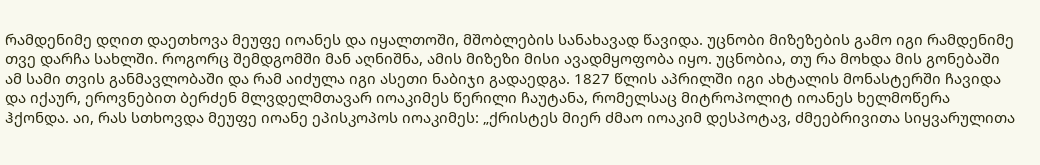რამდენიმე დღით დაეთხოვა მეუფე იოანეს და იყალთოში, მშობლების სანახავად წავიდა. უცნობი მიზეზების გამო იგი რამდენიმე თვე დარჩა სახლში. როგორც შემდგომში მან აღნიშნა, ამის მიზეზი მისი ავადმყოფობა იყო. უცნობია, თუ რა მოხდა მის გონებაში ამ სამი თვის განმავლობაში და რამ აიძულა იგი ასეთი ნაბიჯი გადაედგა. 1827 წლის აპრილში იგი ახტალის მონასტერში ჩავიდა და იქაურ, ეროვნებით ბერძენ მლვდელმთავარ იოაკიმეს წერილი ჩაუტანა, რომელსაც მიტროპოლიტ იოანეს ხელმოწერა ჰქონდა. აი, რას სთხოვდა მეუფე იოანე ეპისკოპოს იოაკიმეს: „ქრისტეს მიერ ძმაო იოაკიმ დესპოტავ, ძმეებრივითა სიყვარულითა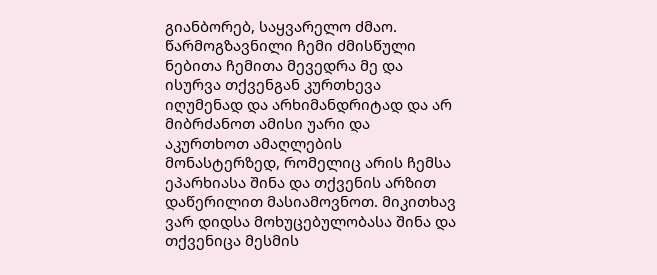გიანბორებ, საყვარელო ძმაო. წარმოგზავნილი ჩემი ძმისწული ნებითა ჩემითა მევედრა მე და ისურვა თქვენგან კურთხევა იღუმენად და არხიმანდრიტად და არ მიბრძანოთ ამისი უარი და აკურთხოთ ამაღლების მონასტერზედ, რომელიც არის ჩემსა ეპარხიასა შინა და თქვენის არზით დაწერილით მასიამოვნოთ. მიკითხავ ვარ დიდსა მოხუცებულობასა შინა და თქვენიცა მესმის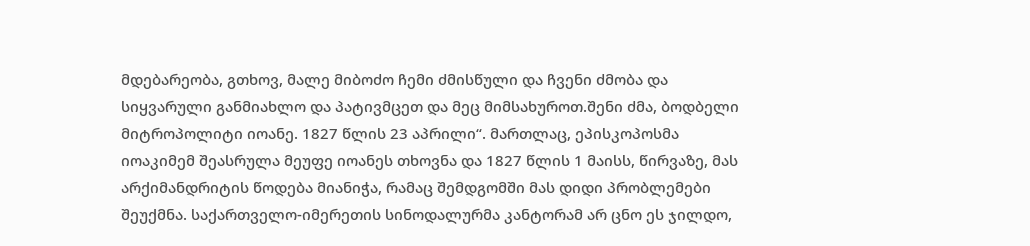მდებარეობა, გთხოვ, მალე მიბოძო ჩემი ძმისწული და ჩვენი ძმობა და სიყვარული განმიახლო და პატივმცეთ და მეც მიმსახუროთ.შენი ძმა, ბოდბელი მიტროპოლიტი იოანე. 1827 წლის 23 აპრილი“. მართლაც, ეპისკოპოსმა იოაკიმემ შეასრულა მეუფე იოანეს თხოვნა და 1827 წლის 1 მაისს, წირვაზე, მას არქიმანდრიტის წოდება მიანიჭა, რამაც შემდგომში მას დიდი პრობლემები შეუქმნა. საქართველო-იმერეთის სინოდალურმა კანტორამ არ ცნო ეს ჯილდო,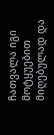ჩათვალა იგი მოტყუებით მიღებულად და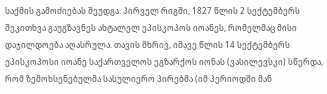საქმის გამოძიებას შეუდგა. პირველ რიგში, 1827 წლის 2 სექტემბერს შეკითხვა გაუგზავნეს ახტალელ ეპისკოპოს იოანეს, რომელმაც მისი დაჯილდოება აღასრულა. თავის მხრივ, იმავე წლის 14 სექტემბერს ეპისკოპოსი იოანე საქართველოს ეგზარქოს იონას (ვასილევსკი) სწერდა, რომ ზემოხსენებულმა სასულიერო პირებმა (იმ პერიოდში მან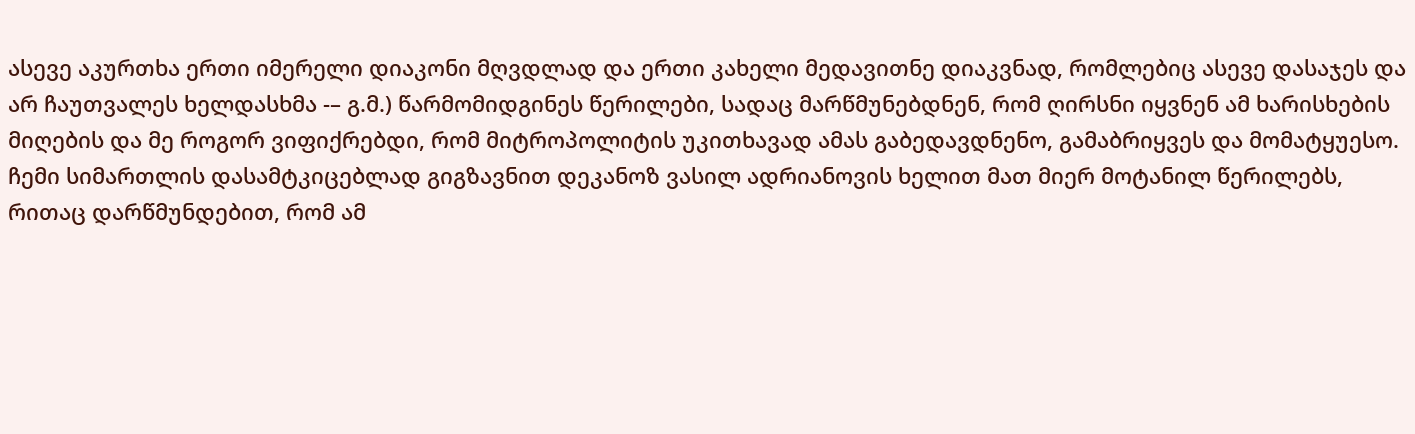ასევე აკურთხა ერთი იმერელი დიაკონი მღვდლად და ერთი კახელი მედავითნე დიაკვნად, რომლებიც ასევე დასაჯეს და არ ჩაუთვალეს ხელდასხმა -– გ.მ.) წარმომიდგინეს წერილები, სადაც მარწმუნებდნენ, რომ ღირსნი იყვნენ ამ ხარისხების მიღების და მე როგორ ვიფიქრებდი, რომ მიტროპოლიტის უკითხავად ამას გაბედავდნენო, გამაბრიყვეს და მომატყუესო. ჩემი სიმართლის დასამტკიცებლად გიგზავნით დეკანოზ ვასილ ადრიანოვის ხელით მათ მიერ მოტანილ წერილებს, რითაც დარწმუნდებით, რომ ამ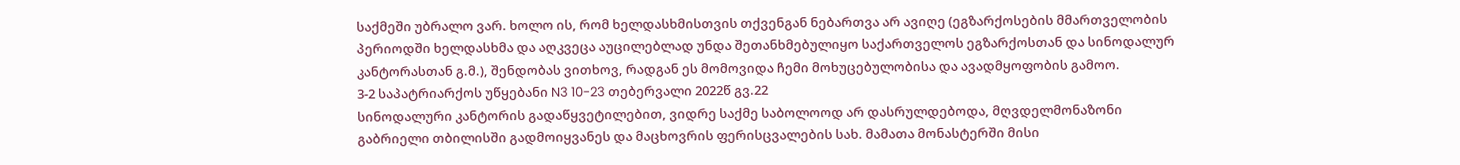საქმეში უბრალო ვარ. ხოლო ის, რომ ხელდასხმისთვის თქვენგან ნებართვა არ ავიღე (ეგზარქოსების მმართველობის პერიოდში ხელდასხმა და აღკვეცა აუცილებლად უნდა შეთანხმებულიყო საქართველოს ეგზარქოსთან და სინოდალურ კანტორასთან გ.მ.), შენდობას ვითხოვ, რადგან ეს მომოვიდა ჩემი მოხუცებულობისა და ავადმყოფობის გამოო.
3-2 საპატრიარქოს უწყებანი N3 10-23 თებერვალი 2022წ გვ.22
სინოდალური კანტორის გადაწყვეტილებით, ვიდრე საქმე საბოლოოდ არ დასრულდებოდა, მღვდელმონაზონი გაბრიელი თბილისში გადმოიყვანეს და მაცხოვრის ფერისცვალების სახ. მამათა მონასტერში მისი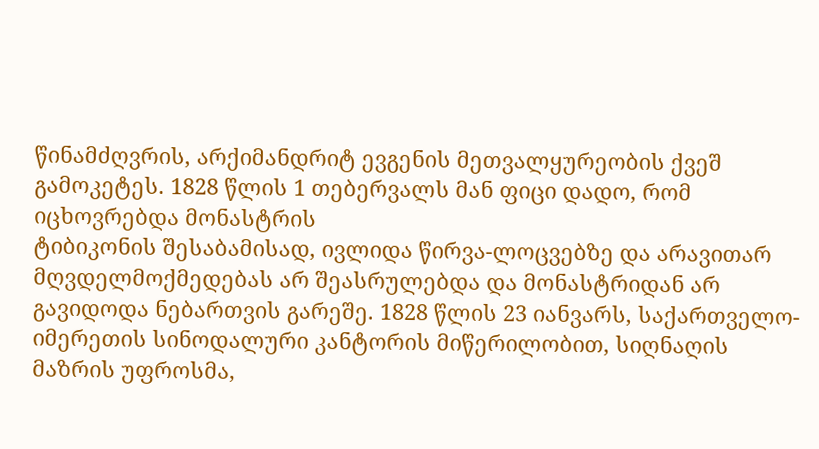წინამძღვრის, არქიმანდრიტ ევგენის მეთვალყურეობის ქვეშ გამოკეტეს. 1828 წლის 1 თებერვალს მან ფიცი დადო, რომ იცხოვრებდა მონასტრის
ტიბიკონის შესაბამისად, ივლიდა წირვა-ლოცვებზე და არავითარ მღვდელმოქმედებას არ შეასრულებდა და მონასტრიდან არ გავიდოდა ნებართვის გარეშე. 1828 წლის 23 იანვარს, საქართველო-იმერეთის სინოდალური კანტორის მიწერილობით, სიღნაღის მაზრის უფროსმა,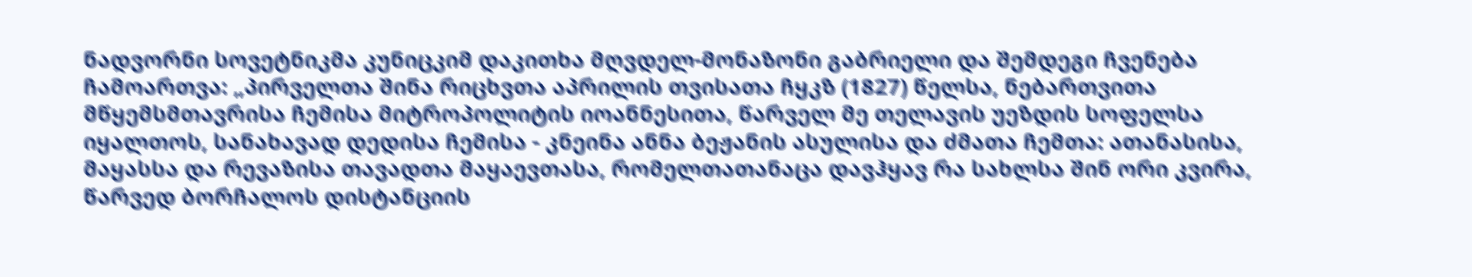ნადვორნი სოვეტნიკმა კუნიცკიმ დაკითხა მღვდელ-მონაზონი გაბრიელი და შემდეგი ჩვენება ჩამოართვა: „პირველთა შინა რიცხვთა აპრილის თვისათა ჩყკზ (1827) წელსა, ნებართვითა მწყემსმთავრისა ჩემისა მიტროპოლიტის იოანნესითა, წარველ მე თელავის უეზდის სოფელსა იყალთოს, სანახავად დედისა ჩემისა - კნეინა ანნა ბეჟანის ასულისა და ძმათა ჩემთა: ათანასისა, მაყასსა და რევაზისა თავადთა მაყაევთასა, რომელთათანაცა დავჰყავ რა სახლსა შინ ორი კვირა, წარვედ ბორჩალოს დისტანციის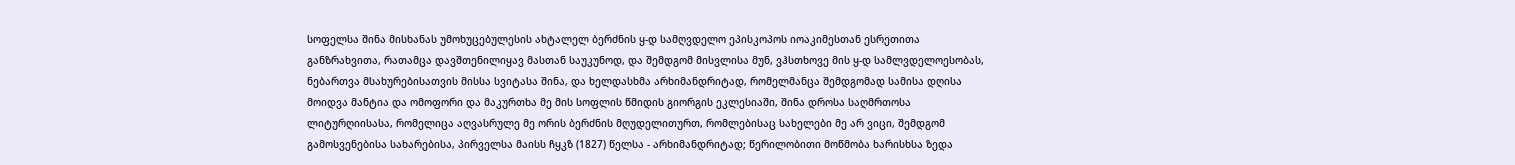სოფელსა შინა მისხანას უმოხუცებულესის ახტალელ ბერძნის ყ-დ სამღვდელო ეპისკოპოს იოაკიმესთან ესრეთითა განზრახვითა, რათამცა დავშთენილიყავ მასთან საუკუნოდ, და შემდგომ მისვლისა მუნ, ვჰსთხოვე მის ყ-დ სამლვდელოესობას, ნებართვა მსახურებისათვის მისსა სვიტასა შინა, და ხელდასხმა არხიმანდრიტად, რომელმანცა შემდგომად სამისა დღისა მოიდვა მანტია და ომოფორი და მაკურთხა მე მის სოფლის წმიდის გიორგის ეკლესიაში, შინა დროსა საღმრთოსა ლიტურღიისასა, რომელიცა აღვასრულე მე ორის ბერძნის მღუდელითურთ, რომლებისაც სახელები მე არ ვიცი, შემდგომ გამოსვენებისა სახარებისა, პირველსა მაისს ჩყკზ (1827) წელსა - არხიმანდრიტად; წერილობითი მოწმობა ხარისხსა ზედა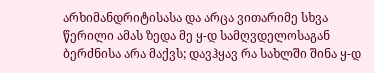არხიმანდრიტისასა და არცა ვითარიმე სხვა წერილი ამას ზედა მე ყ-დ სამღვდელოსაგან ბერძნისა არა მაქვს; დავჰყავ რა სახლში შინა ყ-დ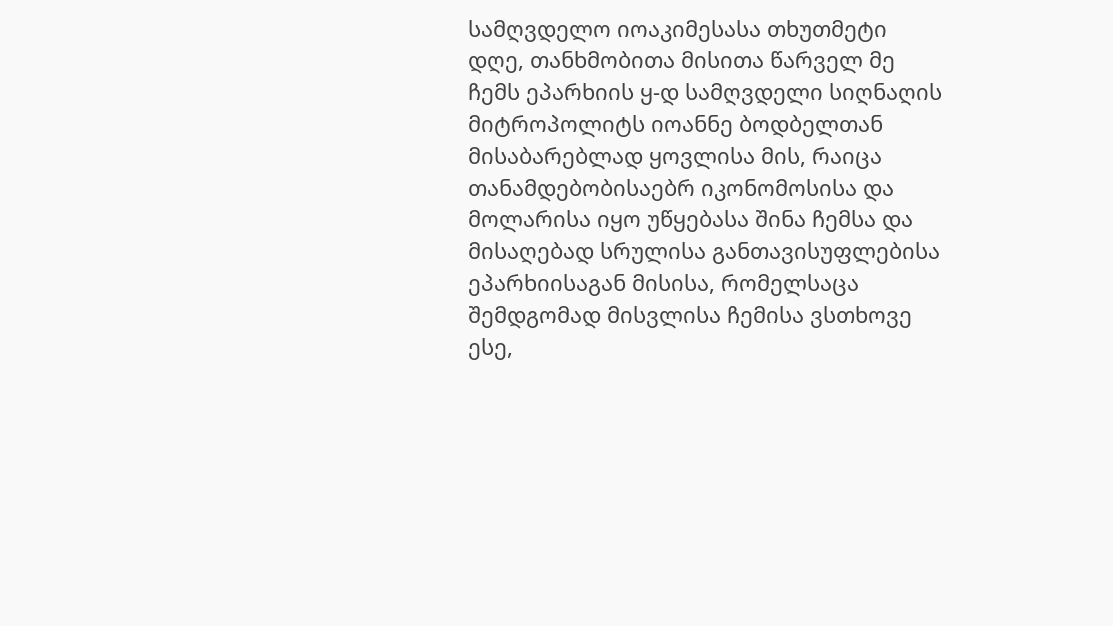სამღვდელო იოაკიმესასა თხუთმეტი დღე, თანხმობითა მისითა წარველ მე ჩემს ეპარხიის ყ-დ სამღვდელი სიღნაღის მიტროპოლიტს იოანნე ბოდბელთან მისაბარებლად ყოვლისა მის, რაიცა თანამდებობისაებრ იკონომოსისა და მოლარისა იყო უწყებასა შინა ჩემსა და მისაღებად სრულისა განთავისუფლებისა ეპარხიისაგან მისისა, რომელსაცა შემდგომად მისვლისა ჩემისა ვსთხოვე ესე,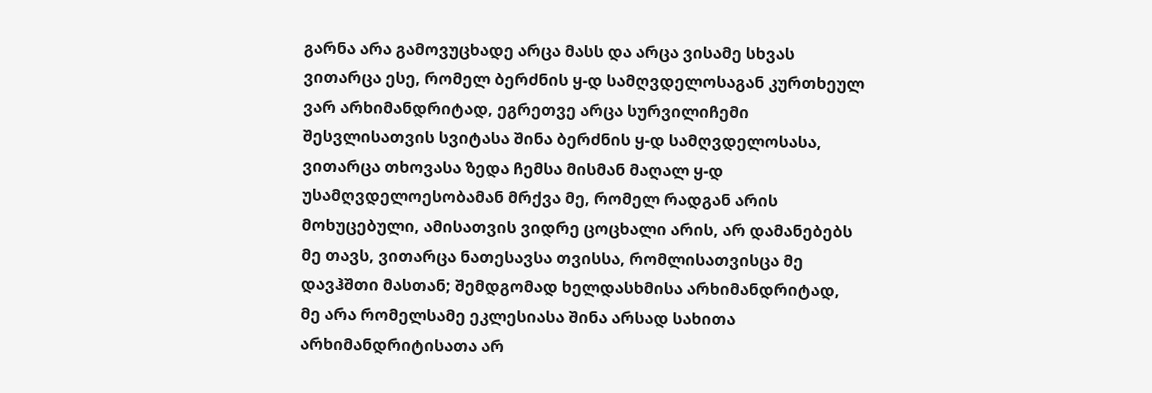გარნა არა გამოვუცხადე არცა მასს და არცა ვისამე სხვას ვითარცა ესე, რომელ ბერძნის ყ-დ სამღვდელოსაგან კურთხეულ ვარ არხიმანდრიტად, ეგრეთვე არცა სურვილიჩემი შესვლისათვის სვიტასა შინა ბერძნის ყ-დ სამღვდელოსასა, ვითარცა თხოვასა ზედა ჩემსა მისმან მაღალ ყ-დ უსამღვდელოესობამან მრქვა მე, რომელ რადგან არის მოხუცებული, ამისათვის ვიდრე ცოცხალი არის, არ დამანებებს მე თავს, ვითარცა ნათესავსა თვისსა, რომლისათვისცა მე დავჰშთი მასთან; შემდგომად ხელდასხმისა არხიმანდრიტად, მე არა რომელსამე ეკლესიასა შინა არსად სახითა არხიმანდრიტისათა არ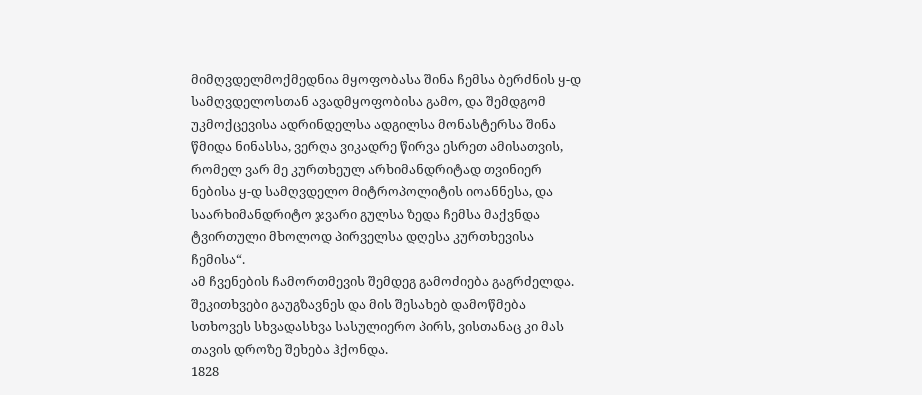მიმღვდელმოქმედნია მყოფობასა შინა ჩემსა ბერძნის ყ-დ სამღვდელოსთან ავადმყოფობისა გამო, და შემდგომ უკმოქცევისა ადრინდელსა ადგილსა მონასტერსა შინა წმიდა ნინასსა, ვერღა ვიკადრე წირვა ესრეთ ამისათვის, რომელ ვარ მე კურთხეულ არხიმანდრიტად თვინიერ ნებისა ყ-დ სამღვდელო მიტროპოლიტის იოანნესა, და საარხიმანდრიტო ჯვარი გულსა ზედა ჩემსა მაქვნდა ტვირთული მხოლოდ პირველსა დღესა კურთხევისა ჩემისა“.
ამ ჩვენების ჩამორთმევის შემდეგ გამოძიება გაგრძელდა. შეკითხვები გაუგზავნეს და მის შესახებ დამოწმება სთხოვეს სხვადასხვა სასულიერო პირს, ვისთანაც კი მას თავის დროზე შეხება ჰქონდა.
1828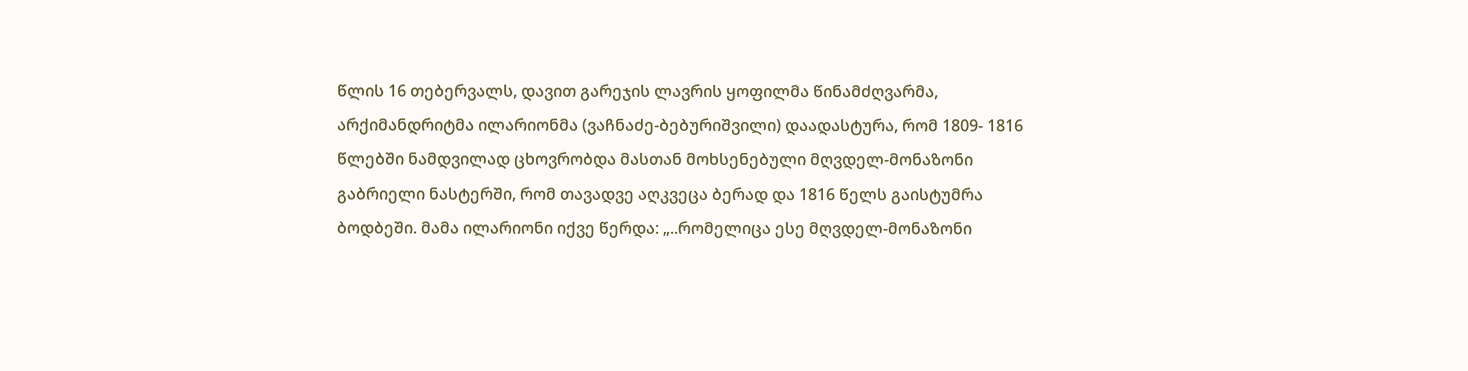წლის 16 თებერვალს, დავით გარეჯის ლავრის ყოფილმა წინამძღვარმა, არქიმანდრიტმა ილარიონმა (ვაჩნაძე-ბებურიშვილი) დაადასტურა, რომ 1809- 1816 წლებში ნამდვილად ცხოვრობდა მასთან მოხსენებული მღვდელ-მონაზონი გაბრიელი ნასტერში, რომ თავადვე აღკვეცა ბერად და 1816 წელს გაისტუმრა ბოდბეში. მამა ილარიონი იქვე წერდა: „..რომელიცა ესე მღვდელ-მონაზონი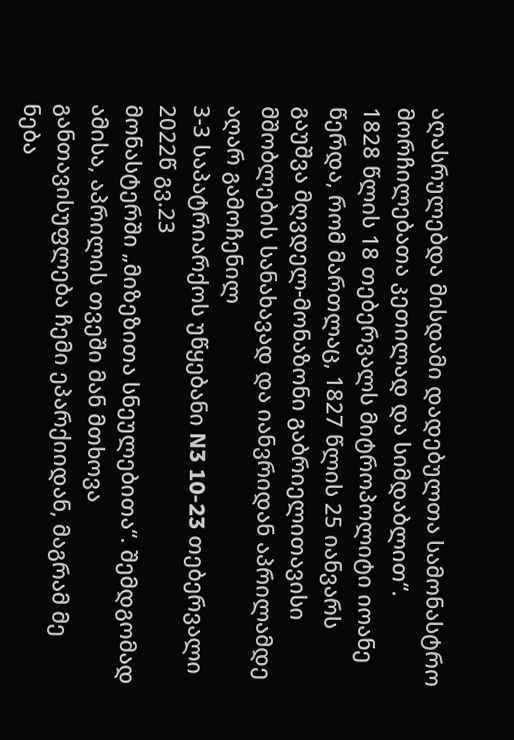აღასრულებდა მისდამი დადებულთა სამონასტრო მორჩილებათა კეთილად და სიმდაბლით“.
1828 წლის 18 თებერვალს მიტროპოლიტი იოანე წერდა, რომ მართლაც, 1827 წლის 25 იანვარს გაუშვა მღვდელ-მონაზონი გაბრიელითავისი მშობლების სანახავად და იანვრიდან აპრილამდე აღარ გამოჩენილ
3-3 საპატრიარქოს უწყებანი N3 10-23 თებერვალი 2022წ გვ.23
მონასტერში „მიზეზითა სნეულებითა“. შემდგომად ამისა, აპრილის თვეში მან მთხოვა განთავისუფლება ჩემი ეპარქიიდან, მაგრამ მე ნება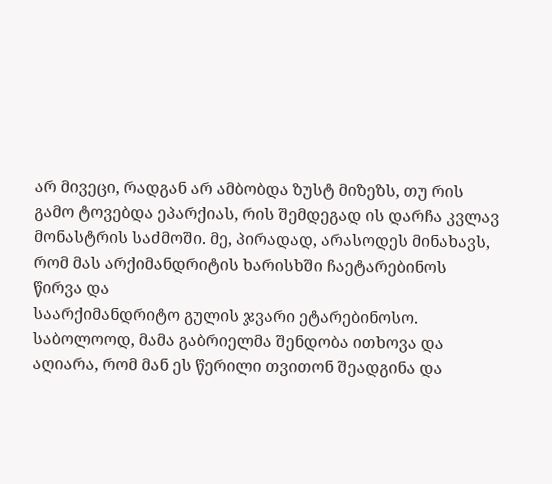არ მივეცი, რადგან არ ამბობდა ზუსტ მიზეზს, თუ რის გამო ტოვებდა ეპარქიას, რის შემდეგად ის დარჩა კვლავ მონასტრის საძმოში. მე, პირადად, არასოდეს მინახავს, რომ მას არქიმანდრიტის ხარისხში ჩაეტარებინოს წირვა და
საარქიმანდრიტო გულის ჯვარი ეტარებინოსო. საბოლოოდ, მამა გაბრიელმა შენდობა ითხოვა და აღიარა, რომ მან ეს წერილი თვითონ შეადგინა და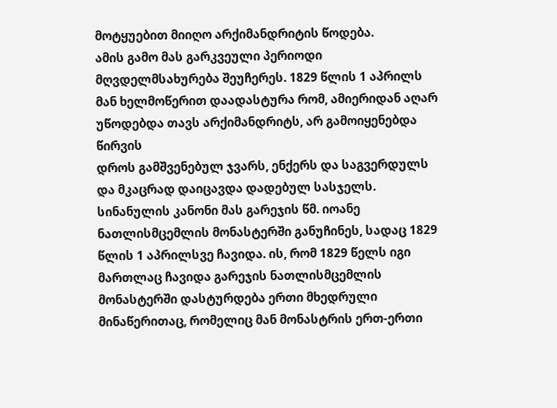მოტყუებით მიიღო არქიმანდრიტის წოდება.
ამის გამო მას გარკვეული პერიოდი მღვდელმსახურება შეუჩერეს. 1829 წლის 1 აპრილს მან ხელმოწერით დაადასტურა რომ, ამიერიდან აღარ უწოდებდა თავს არქიმანდრიტს, არ გამოიყენებდა წირვის
დროს გამშვენებულ ჯვარს, ენქერს და საგვერდულს
და მკაცრად დაიცავდა დადებულ სასჯელს. სინანულის კანონი მას გარეჯის წმ. იოანე ნათლისმცემლის მონასტერში განუჩინეს, სადაც 1829 წლის 1 აპრილსვე ჩავიდა. ის, რომ 1829 წელს იგი მართლაც ჩავიდა გარეჯის ნათლისმცემლის მონასტერში დასტურდება ერთი მხედრული მინაწერითაც, რომელიც მან მონასტრის ერთ-ერთი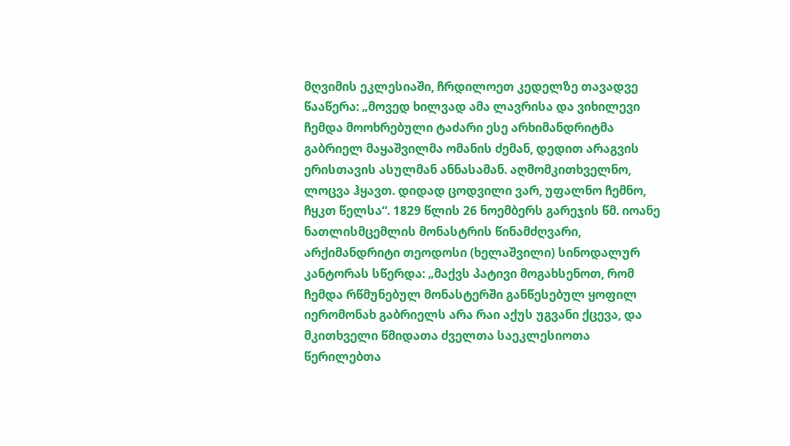მღვიმის ეკლესიაში, ჩრდილოეთ კედელზე თავადვე წააწერა: „მოვედ ხილვად ამა ლავრისა და ვიხილევი ჩემდა მოოხრებული ტაძარი ესე არხიმანდრიტმა გაბრიელ მაყაშვილმა ომანის ძემან, დედით არაგვის ერისთავის ასულმან ანნასამან. აღმომკითხველნო, ლოცვა ჰყავთ. დიდად ცოდვილი ვარ, უფალნო ჩემნო, ჩყკთ წელსა“. 1829 წლის 26 ნოემბერს გარეჯის წმ. იოანე ნათლისმცემლის მონასტრის წინამძღვარი, არქიმანდრიტი თეოდოსი (ხელაშვილი) სინოდალურ კანტორას სწერდა: „მაქვს პატივი მოგახსენოთ, რომ ჩემდა რწმუნებულ მონასტერში განწესებულ ყოფილ იერომონახ გაბრიელს არა რაი აქუს უგვანი ქცევა, და მკითხველი წმიდათა ძველთა საეკლესიოთა წერილებთა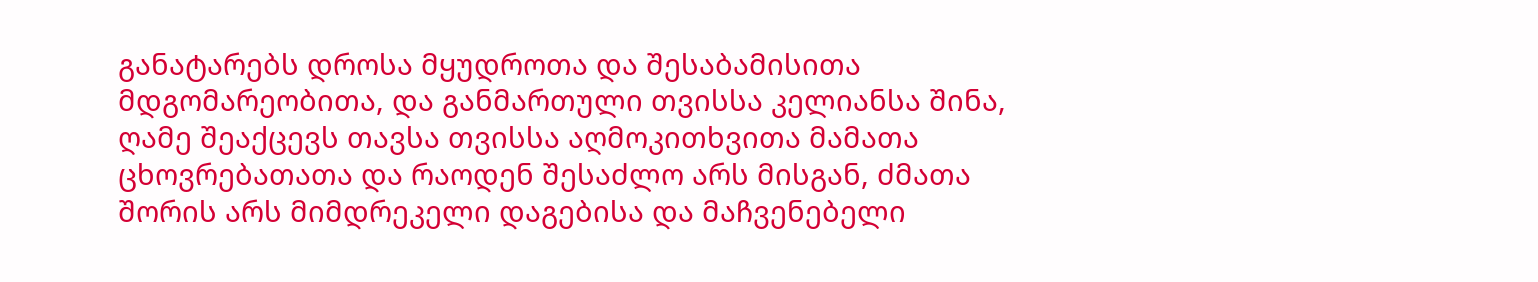განატარებს დროსა მყუდროთა და შესაბამისითა მდგომარეობითა, და განმართული თვისსა კელიანსა შინა, ღამე შეაქცევს თავსა თვისსა აღმოკითხვითა მამათა ცხოვრებათათა და რაოდენ შესაძლო არს მისგან, ძმათა შორის არს მიმდრეკელი დაგებისა და მაჩვენებელი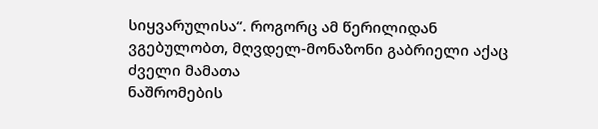სიყვარულისა“. როგორც ამ წერილიდან ვგებულობთ, მღვდელ-მონაზონი გაბრიელი აქაც ძველი მამათა
ნაშრომების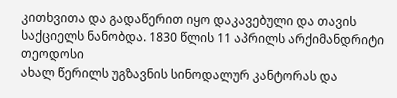კითხვითა და გადაწერით იყო დაკავებული და თავის საქციელს ნანობდა. 1830 წლის 11 აპრილს არქიმანდრიტი თეოდოსი
ახალ წერილს უგზავნის სინოდალურ კანტორას და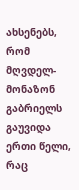ახსენებს, რომ მღვდელ-მონაზონ გაბრიელს გაუვიდა ერთი წელი, რაც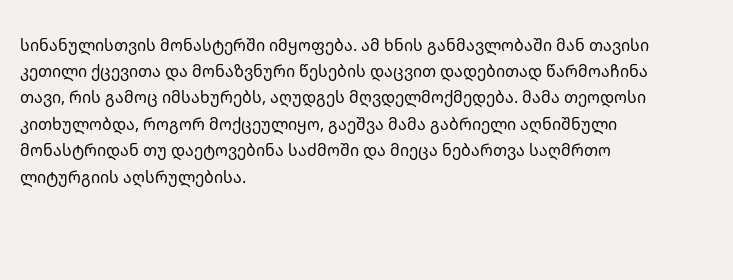სინანულისთვის მონასტერში იმყოფება. ამ ხნის განმავლობაში მან თავისი კეთილი ქცევითა და მონაზვნური წესების დაცვით დადებითად წარმოაჩინა თავი, რის გამოც იმსახურებს, აღუდგეს მღვდელმოქმედება. მამა თეოდოსი
კითხულობდა, როგორ მოქცეულიყო, გაეშვა მამა გაბრიელი აღნიშნული მონასტრიდან თუ დაეტოვებინა საძმოში და მიეცა ნებართვა საღმრთო ლიტურგიის აღსრულებისა.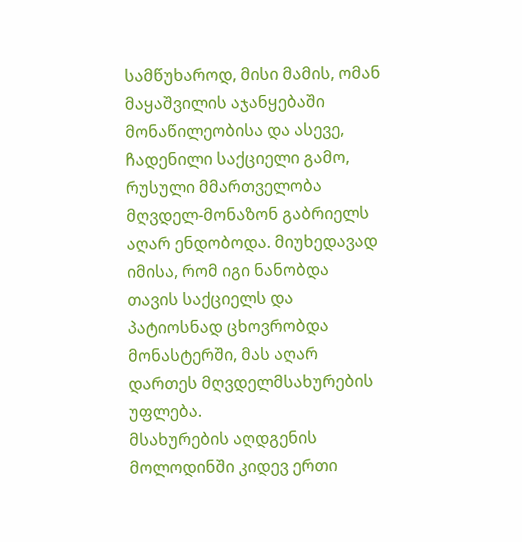სამწუხაროდ, მისი მამის, ომან მაყაშვილის აჯანყებაში მონაწილეობისა და ასევე, ჩადენილი საქციელი გამო, რუსული მმართველობა მღვდელ-მონაზონ გაბრიელს აღარ ენდობოდა. მიუხედავად იმისა, რომ იგი ნანობდა თავის საქციელს და პატიოსნად ცხოვრობდა მონასტერში, მას აღარ დართეს მღვდელმსახურების უფლება.
მსახურების აღდგენის მოლოდინში კიდევ ერთი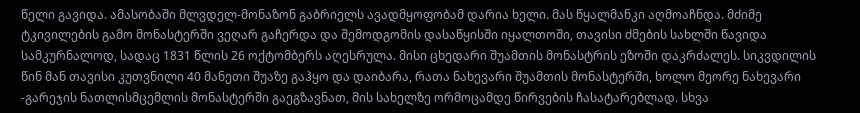წელი გავიდა. ამასობაში მლვდელ-მონაზონ გაბრიელს ავადმყოფობამ დარია ხელი. მას წყალმანკი აღმოაჩნდა. მძიმე ტკივილების გამო მონასტერში ვეღარ გაჩერდა და შემოდგომის დასაწყისში იყალთოში, თავისი ძმების სახლში წავიდა სამკურნალოდ, სადაც 1831 წლის 26 ოქტომბერს აღესრულა. მისი ცხედარი შუამთის მონასტრის ეზოში დაკრძალეს. სიკვდილის წინ მან თავისი კუთვნილი 40 მანეთი შუაზე გაჰყო და დაიბარა, რათა ნახევარი შუამთის მონასტერში, ხოლო მეორე ნახევარი -გარეჯის ნათლისმცემლის მონასტერში გაეგზავნათ, მის სახელზე ორმოცამდე წირვების ჩასატარებლად. სხვა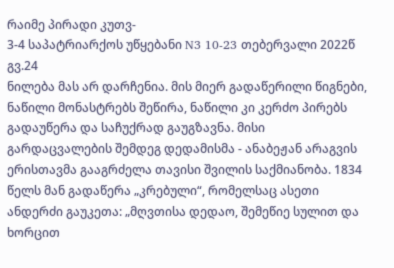რაიმე პირადი კუთვ-
3-4 საპატრიარქოს უწყებანი N3 10-23 თებერვალი 2022წ გვ.24
ნილება მას არ დარჩენია. მის მიერ გადაწერილი წიგნები, ნაწილი მონასტრებს შეწირა, ნაწილი კი კერძო პირებს გადაუწერა და საჩუქრად გაუგზავნა. მისი გარდაცვალების შემდეგ დედამისმა - ანაბეჟან არაგვის ერისთავმა გააგრძელა თავისი შვილის საქმიანობა. 1834 წელს მან გადაწერა „კრებული“, რომელსაც ასეთი ანდერძი გაუკეთა: „მღვთისა დედაო, შემეწიე სულით და ხორცით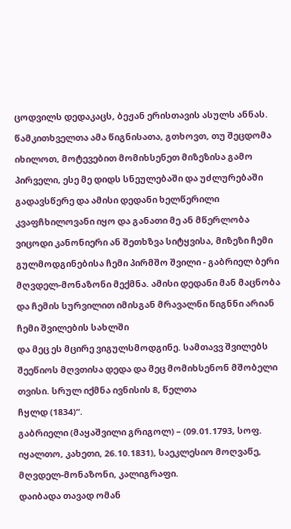ცოდვილს დედაკაცს, ბეჟან ერისთავის ასულს ანნას. წამკითხველთა ამა წიგნისათა, გთხოვთ, თუ შეცდომა იხილოთ, მოტევებით მომიხსენეთ მიზეზისა გამო პირველი, ესე მე დიდს სნეულებაში და უძლურებაში გადავსწერე და ამისი დედანი ხელწერილი
კვაფჩხილოვანი იყო და განათი მე ან მწერლობა ვიცოდი კანონიერი ან შეთხზვა სიტყვისა, მიზეზი ჩემი გულმოდგინებისა ჩემი პირმშო შვილი - გაბრიელ ბერი მღვდელ-მონაზონი მექმნა. ამისი დედანი მან მაცნობა და ჩემის სურვილით იმისგან მრავალნი წიგნნი არიან ჩემი შვილების სახლში
და მეც ეს მცირე ვიგულსმოდგინე. სამთავვ შვილებს შეეწიოს მღვთისა დედა და მეც მომიხსენონ მშობელი თვისი. სრულ იქმნა ივნისის 8, წელთა
ჩყლდ (1834)“.
გაბრიელი (მაყაშვილი გრიგოლ) – (09.01.1793, სოფ. იყალთო, კახეთი, 26.10.1831), საეკლესიო მოღვაწე, მღვდელ-მონაზონი, კალიგრაფი.
დაიბადა თავად ომან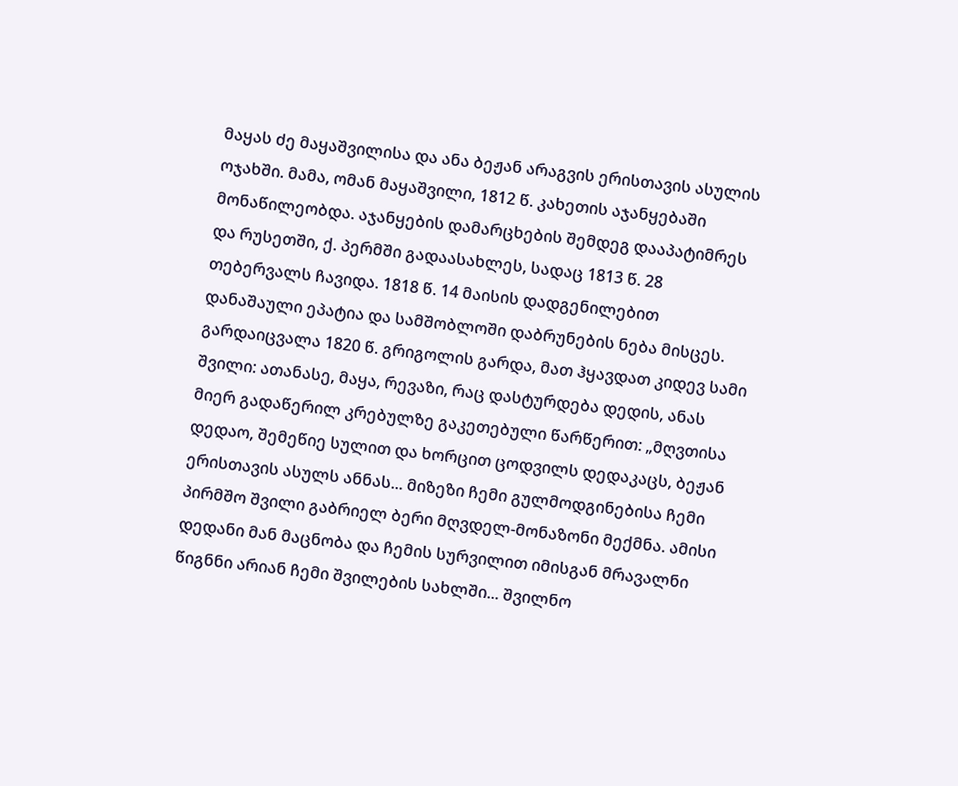მაყას ძე მაყაშვილისა და ანა ბეჟან არაგვის ერისთავის ასულის ოჯახში. მამა, ომან მაყაშვილი, 1812 წ. კახეთის აჯანყებაში მონაწილეობდა. აჯანყების დამარცხების შემდეგ დააპატიმრეს და რუსეთში, ქ. პერმში გადაასახლეს, სადაც 1813 წ. 28 თებერვალს ჩავიდა. 1818 წ. 14 მაისის დადგენილებით დანაშაული ეპატია და სამშობლოში დაბრუნების ნება მისცეს. გარდაიცვალა 1820 წ. გრიგოლის გარდა, მათ ჰყავდათ კიდევ სამი შვილი: ათანასე, მაყა, რევაზი, რაც დასტურდება დედის, ანას მიერ გადაწერილ კრებულზე გაკეთებული წარწერით: „მღვთისა დედაო, შემეწიე სულით და ხორცით ცოდვილს დედაკაცს, ბეჟან ერისთავის ასულს ანნას... მიზეზი ჩემი გულმოდგინებისა ჩემი პირმშო შვილი გაბრიელ ბერი მღვდელ-მონაზონი მექმნა. ამისი დედანი მან მაცნობა და ჩემის სურვილით იმისგან მრავალნი წიგნნი არიან ჩემი შვილების სახლში... შვილნო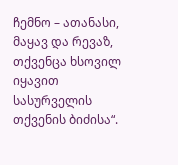ჩემნო – ათანასი, მაყავ და რევაზ, თქვენცა ხსოვილ იყავით სასურველის თქვენის ბიძისა“.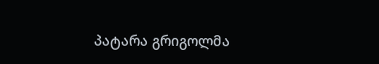პატარა გრიგოლმა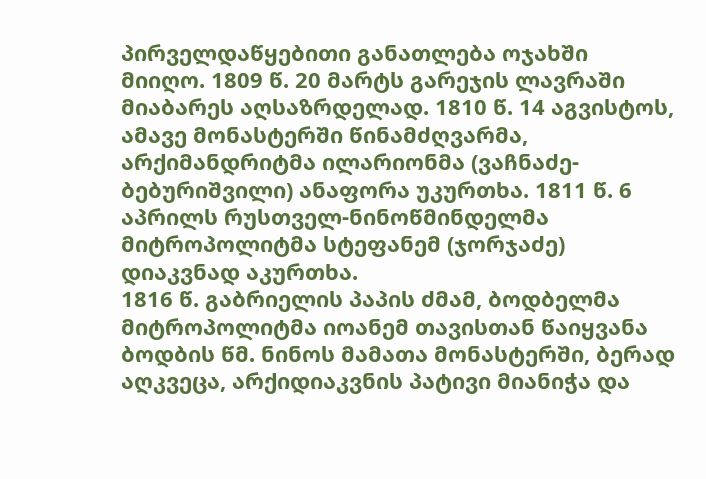პირველდაწყებითი განათლება ოჯახში მიიღო. 1809 წ. 20 მარტს გარეჯის ლავრაში მიაბარეს აღსაზრდელად. 1810 წ. 14 აგვისტოს, ამავე მონასტერში წინამძღვარმა, არქიმანდრიტმა ილარიონმა (ვაჩნაძე-ბებურიშვილი) ანაფორა უკურთხა. 1811 წ. 6 აპრილს რუსთველ-ნინოწმინდელმა მიტროპოლიტმა სტეფანემ (ჯორჯაძე) დიაკვნად აკურთხა.
1816 წ. გაბრიელის პაპის ძმამ, ბოდბელმა მიტროპოლიტმა იოანემ თავისთან წაიყვანა ბოდბის წმ. ნინოს მამათა მონასტერში, ბერად აღკვეცა, არქიდიაკვნის პატივი მიანიჭა და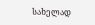სახელად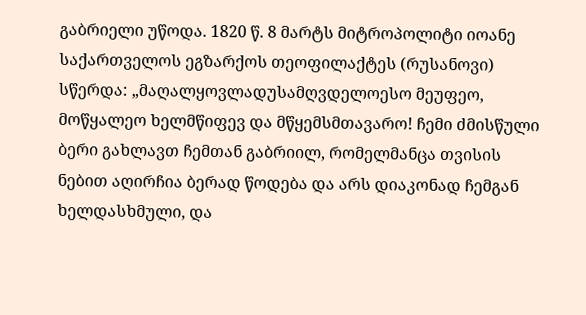გაბრიელი უწოდა. 1820 წ. 8 მარტს მიტროპოლიტი იოანე საქართველოს ეგზარქოს თეოფილაქტეს (რუსანოვი) სწერდა: „მაღალყოვლადუსამღვდელოესო მეუფეო, მოწყალეო ხელმწიფევ და მწყემსმთავარო! ჩემი ძმისწული ბერი გახლავთ ჩემთან გაბრიილ, რომელმანცა თვისის ნებით აღირჩია ბერად წოდება და არს დიაკონად ჩემგან ხელდასხმული, და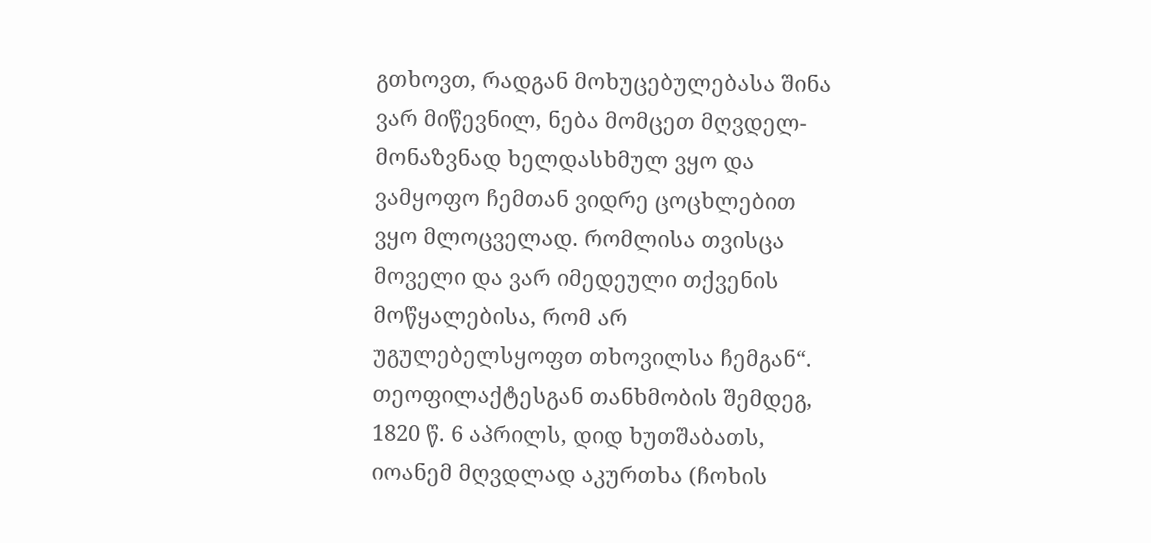გთხოვთ, რადგან მოხუცებულებასა შინა ვარ მიწევნილ, ნება მომცეთ მღვდელ-მონაზვნად ხელდასხმულ ვყო და ვამყოფო ჩემთან ვიდრე ცოცხლებით ვყო მლოცველად. რომლისა თვისცა მოველი და ვარ იმედეული თქვენის მოწყალებისა, რომ არ უგულებელსყოფთ თხოვილსა ჩემგან“.
თეოფილაქტესგან თანხმობის შემდეგ, 1820 წ. 6 აპრილს, დიდ ხუთშაბათს, იოანემ მღვდლად აკურთხა (ჩოხის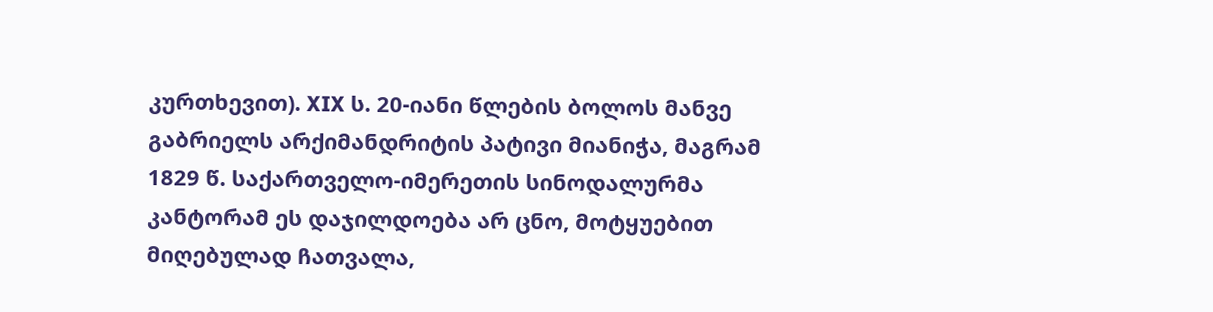კურთხევით). XIX ს. 20-იანი წლების ბოლოს მანვე გაბრიელს არქიმანდრიტის პატივი მიანიჭა, მაგრამ 1829 წ. საქართველო-იმერეთის სინოდალურმა კანტორამ ეს დაჯილდოება არ ცნო, მოტყუებით მიღებულად ჩათვალა,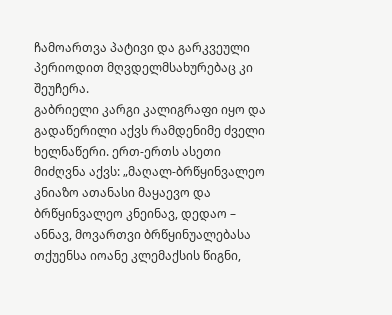ჩამოართვა პატივი და გარკვეული პერიოდით მღვდელმსახურებაც კი შეუჩერა.
გაბრიელი კარგი კალიგრაფი იყო და გადაწერილი აქვს რამდენიმე ძველი ხელნაწერი. ერთ-ერთს ასეთი მიძღვნა აქვს: „მაღალ-ბრწყინვალეო კნიაზო ათანასი მაყაევო და ბრწყინვალეო კნეინავ, დედაო – ანნავ, მოვართვი ბრწყინუალებასა თქუენსა იოანე კლემაქსის წიგნი,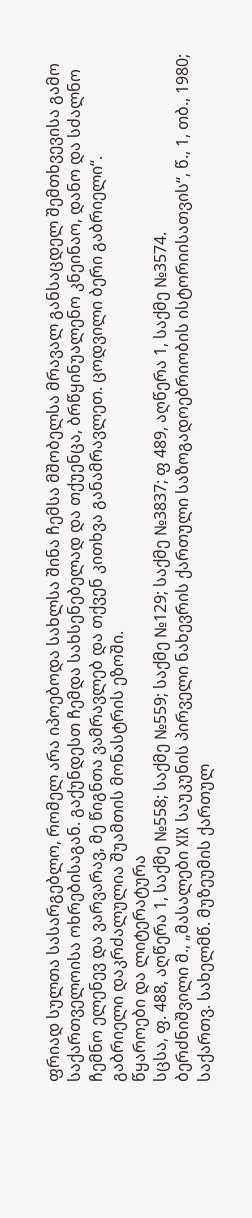ფრიად სულთა სასარგებლო, რომელ არა იპოებოდა სახლსა შინა ჩემსა მშობელსა მრავალ განსაცდელ შემთხვევისა გამო საქართველოისა ოხრებისაგან. გაქუნდესთ ჩემდა სახსენებელად და თქუენცა, ბრწყინუალენო კნეინაო, დანო და სძალნო ჩემნო ელენევ და ვარვარავ, მე წიგნთა ვამრავლებ და თქვენ კითხვა განამრავლეთ. ცოდვილი ბერი გაბრიელი“.
გაბრიელი დაკრძალულია შუამთის მონასტრის ეზოში.
წყაროები და ლიტერატურა
სცსა, ფ. 488, აღწერა 1, საქმე №558; საქმე №559; საქმე №129; საქმე №3837; ფ 489, აღწერა 1, საქმე №3574.
ბერძნიშვილი მ., „მასალები XIX საუკუნის პირველი ნახევრის ქართული საზოგადოებრიობის ისტორიისათვის“, წ., 1, თბ., 1980;
საქართვ. სახელმწ. მუზეუმის ქართულ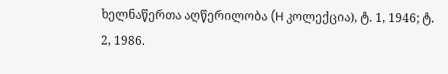ხელნაწერთა აღწერილობა (H კოლექცია), ტ. 1, 1946; ტ. 2, 1986.